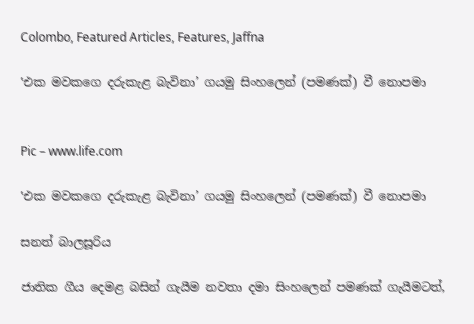Colombo, Featured Articles, Features, Jaffna

‛එක මවකගෙ දරුකැළ බැවිනා’ ගයමු සිංහලෙන් (පමණක්) වී නොපමා


Pic – www.life.com

‛එක මවකගෙ දරුකැළ බැවිනා’ ගයමු සිංහලෙන් (පමණක්) වී නොපමා

සනත් බාලසූරිය

ජාතික ගීය දෙමළ බසින් ගැයීම නවතා දමා සිංහලෙන් පමණක් ගැයීමටත්,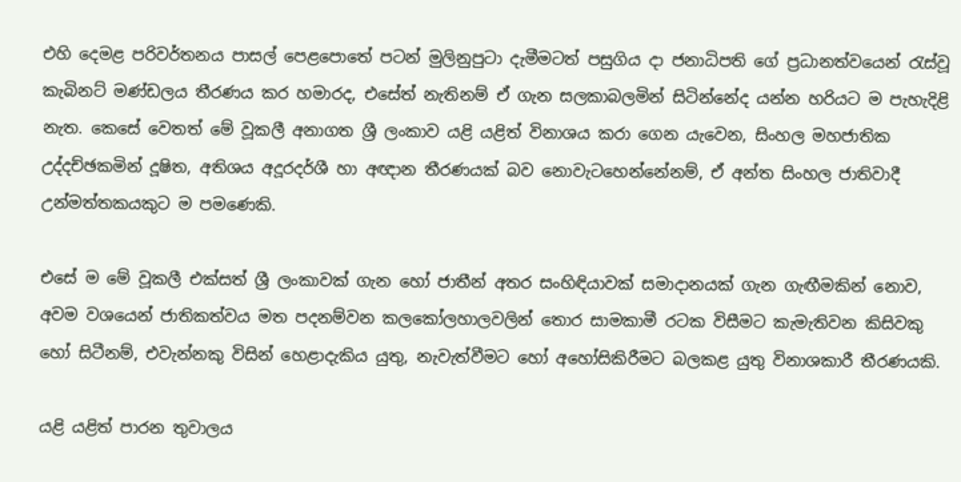එහි දෙමළ පරිවර්තනය පාසල් පෙළපොතේ පටන් මුලිනුපුටා දැමීමටත් පසුගිය දා ජනාධිපති ගේ ප්‍රධානත්වයෙන් රැස්වූ කැබිනට් මණ්ඩලය තීරණය කර හමාරද, එසේත් නැතිනම් ඒ ගැන සලකාබලමින් සිටින්නේද යන්න හරියට ම පැහැදිළි නැත. කෙසේ වෙතත් මේ වූකලී අනාගත ශ්‍රී ලංකාව යළි යළිත් විනාශය කරා ගෙන යැවෙන, සිංහල මහජාතික උද්දච්ඡකමින් දූෂිත, අතිශය අදූරදර්ශී හා අඥාන තීරණයක් බව නොවැටහෙන්නේනම්, ඒ අන්ත සිංහල ජාතිවාදී උන්මත්තකයකුට ම පමණෙකි.

එසේ ම මේ වූකලී එක්සත් ශ්‍රී ලංකාවක් ගැන හෝ ජාතීන් අතර සංහිඳියාවක් සමාදානයක් ගැන ගැඟීමකින් නොව, අවම වශයෙන් ජාතිකත්වය මත පදනම්වන කලකෝලහාලවලින් තොර සාමකාමී රටක විසීමට කැමැතිවන කිසිවකු හෝ සිටීනම්, එවැන්නකු විසින් හෙළාදැකිය යුතු, නැවැත්වීමට හෝ අහෝසිකිරීමට බලකළ යුතු විනාශකාරී තීරණයකි.

යළි යළිත් පාරන තුවාලය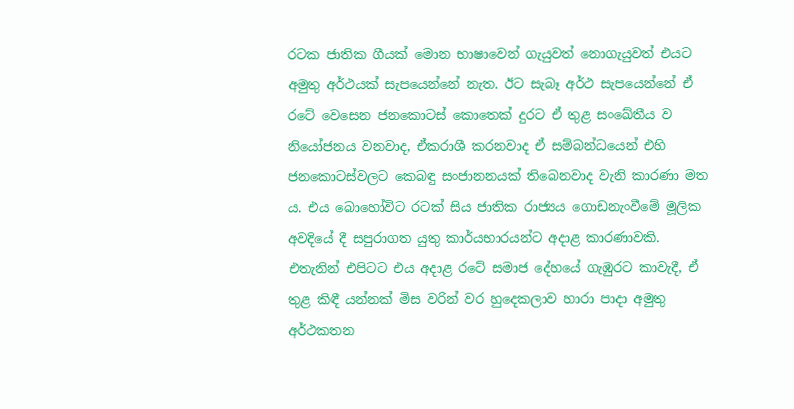රටක ජාතික ගීයක් මොන භාෂාවෙන් ගැයුවත් නොගැයුවත් එයට අමුතු අර්ථයක් සැපයෙන්නේ නැත. ඊට සැබෑ අර්ථ සැපයෙන්නේ ඒ රටේ වෙසෙන ජනකොටස් කොතෙක් දුරට ඒ තුළ සංඛේතීය ව නියෝජනය වනවාද, ඒකරාශී කරනවාද ඒ සම්බන්ධයෙන් එහි ජනකොටස්වලට කෙබඳු සංජානනයක් තිබෙනවාද වැනි කාරණා මත ය. එය බොහෝවිට රටක් සිය ජාතික රාජ්‍යය ගොඩනැංවීමේ මූලික අවදියේ දී සපුරාගත යුතු කාර්යභාරයන්ට අදාළ කාරණාවකි. එතැනින් එපිටට එය අදාළ රටේ සමාජ දේහයේ ගැඹුරට කාවැදී, ඒ තුළ කිඳී යන්නක් මිස වරින් වර හුදෙකලාව හාරා පාදා අමුතු අර්ථකතන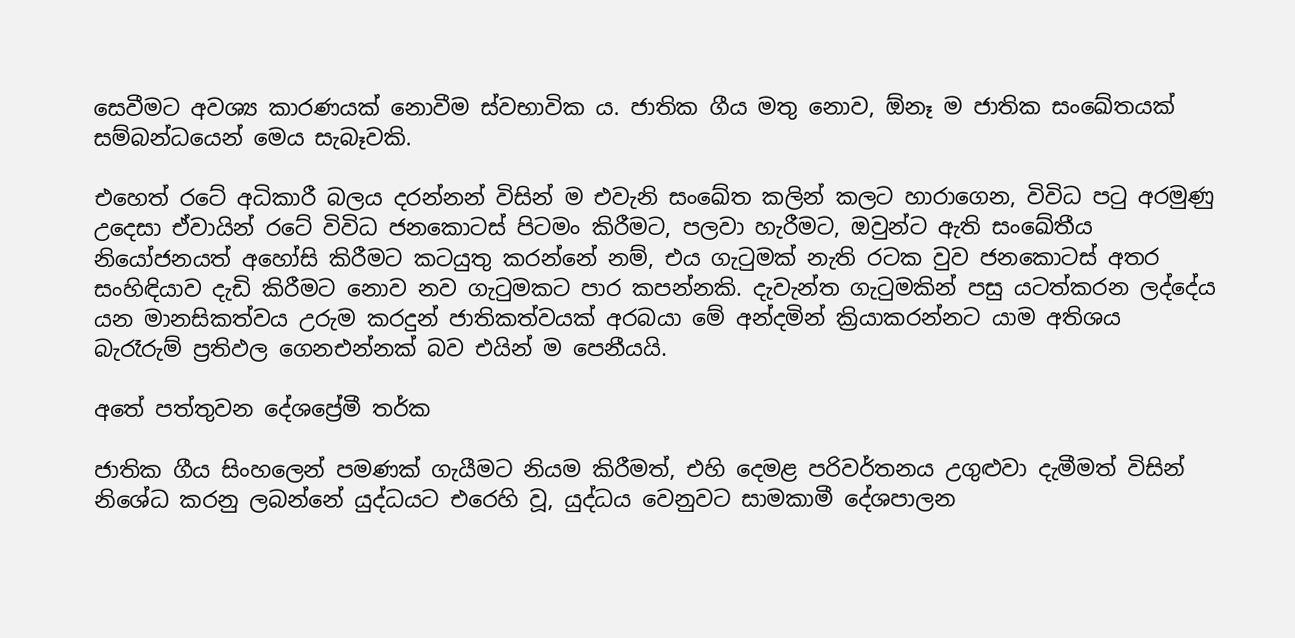සෙවීමට අවශ්‍ය කාරණයක් නොවීම ස්වභාවික ය. ජාතික ගීය මතු නොව, ඕනෑ ම ජාතික සංඛේතයක් සම්බන්ධයෙන් මෙය සැබෑවකි.

එහෙත් රටේ අධිකාරී බලය දරන්නන් විසින් ම එවැනි සංඛේත කලින් කලට හාරාගෙන, විවිධ පටු අරමුණු උදෙසා ඒවායින් රටේ විවිධ ජනකොටස් පිටමං කිරීමට, පලවා හැරීමට, ඔවුන්ට ඇති සංඛේතීය නියෝජනයත් අහෝසි කිරීමට කටයුතු කරන්නේ නම්, එය ගැටුමක් නැති රටක වුව ජනකොටස් අතර සංහිඳියාව දැඩි කිරීමට නොව නව ගැටුමකට පාර කපන්නකි. දැවැන්ත ගැටුමකින් පසු යටත්කරන ලද්දේය යන මානසිකත්වය උරුම කරදුන් ජාතිකත්වයක් අරබයා මේ අන්දමින් ක්‍රියාකරන්නට යාම අතිශය බැරෑරුම් ප්‍රතිඵල ගෙනඑන්නක් බව එයින් ම පෙනීයයි.

අතේ පත්තුවන දේශප්‍රේමී තර්ක

ජාතික ගීය සිංහලෙන් පමණක් ගැයීමට නියම කිරීමත්, එහි දෙමළ පරිවර්තනය උගුළුවා දැමීමත් විසින් නිශේධ කරනු ලබන්නේ යුද්ධයට එරෙහි වූ, යුද්ධය වෙනුවට සාමකාමී දේශපාලන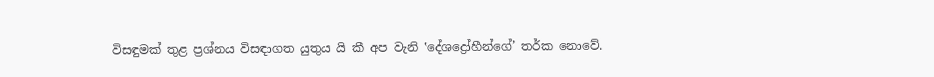විසඳුමක් තුළ ප්‍රශ්නය විසඳාගත යුතුය යි කී අප වැනි ‛දේශද්‍රෝහීන්ගේ’ තර්ක නොවේ.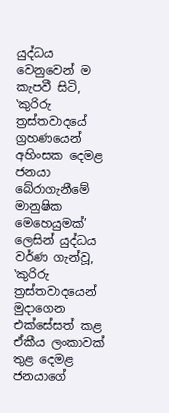යුද්ධය වෙනුවෙන් ම කැපවී සිටි, ‛කුරිරු ත්‍රස්තවාදයේ ග්‍රහණයෙන් අහිංසක දෙමළ ජනයා බේරාගැනීමේ මානුෂික මෙහෙයුමක්’ ලෙසින් යුද්ධය වර්ණ ගැන්වූ, ‛කුරිරු ත්‍රස්තවාදයෙන් මුදාගෙන එක්සේසත් කළ ඒකීය ලංකාවක් තුළ දෙමළ ජනයාගේ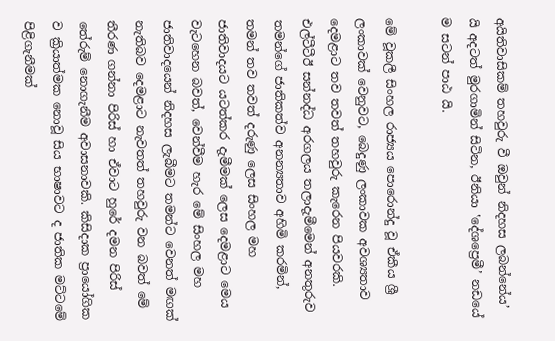අයිතිවාසිකම් තහවුරු වී ඔවුන් නිදහස ලබන්නේය’ යි අදටත් මුරගාමින් සිටින, ඊනියා ‛දේශප්‍රෙමී’ නඩයේ ම සටන් පාඨ යි.

මේ වූකලී සිංහල රාජ්‍යය පොරොන්දු වූ ඒකීය ශ්‍රී ලංකාවක් වෙනුවට, බෙදුණු ලංකාවක අවශ්‍යතාව දෙමළාට තව තවත් තහවුරු කැරෙන පියවරකි. එල්ටීටීඊ සන්නද්ධ අරගලය තලාදැමීමෙන් අනතුරුව තමන්ගේ ජාතිකත්ව අනන්‍යතාව අහිමි කරමින්, තමන් තව තවත් දරුණු ලෙස සිංහල මහ ජාතිවාදයට යටත්කර දැමීමක් ලෙස දෙමළාට මෙය වැටහෙන බවත්, වෙන්වීම හැර මේ සිංහල මහ ජාතිවාදයෙන් නිදහස ලැබීමට තමන්ට වෙනත් මඟක් නැතිබව දෙමළාට නැවතත් තහවුරු වන බවත් මේ තීරණ ගන්නා පිරිස් හා ඒවාට හුරේ දමන පිරිස් තේරුම් නොගැනීම අවාසනාවකි. කිසිදාක ප්‍රායෝගික ව ක්‍රියාත්මක නොවූ සිය භාෂාවට ද ජාතික මට්ටමේ පිළිගැනීමක්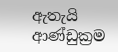ඇතැයි ආණ්ඩුක්‍රම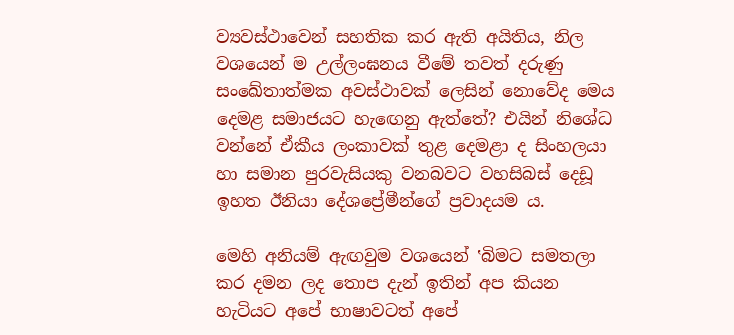ව්‍යවස්ථාවෙන් සහතික කර ඇති අයිතිය, නිල වශයෙන් ම උල්ලංඝනය වීමේ තවත් දරුණු සංඛේතාත්මක අවස්ථාවක් ලෙසින් නොවේද මෙය දෙමළ සමාජයට හැඟෙනු ඇත්තේ? එයින් නිශේධ වන්නේ ඒකීය ලංකාවක් තුළ දෙමළා ද සිංහලයා හා සමාන පුරවැසියකු වනබවට වහසිබස් දෙඩූ ඉහත ඊනියා දේශප්‍රේමීන්ගේ ප්‍රවාදයම ය.

මෙහි අනියම් ඇඟවුම වශයෙන් ‛බිමට සමතලා කර දමන ලද තොප දැන් ඉතින් අප කියන හැටියට අපේ භාෂාවටත් අපේ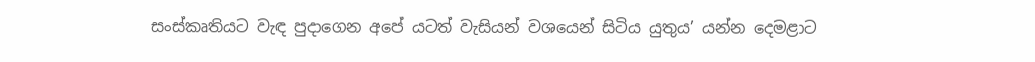සංස්කෘතියට වැඳ පුදාගෙන අපේ යටත් වැසියන් වශයෙන් සිටිය යුතුය’ යන්න දෙමළාට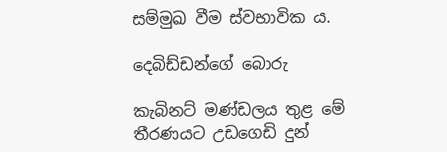සම්මුඛ වීම ස්වභාවික ය.

දෙබිඩ්ඩන්ගේ බොරු

කැබිනට් මණ්ඩලය තුළ මේ තීරණයට උඩගෙඩි දුන්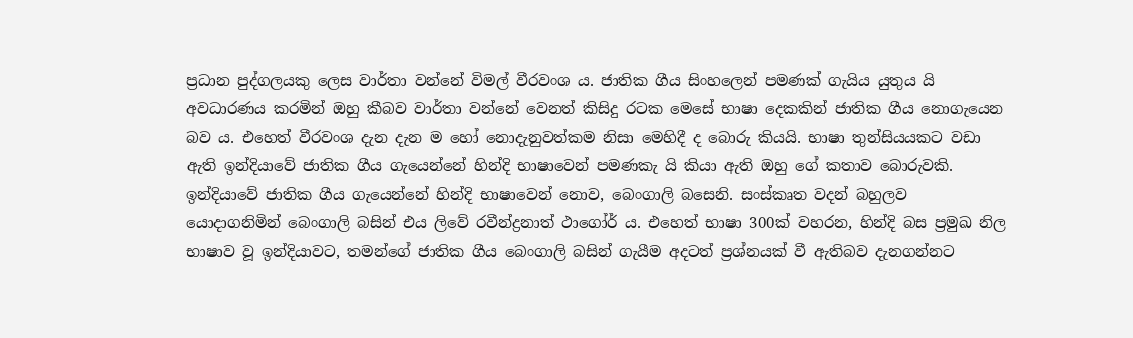ප්‍රධාන පුද්ගලයකු ලෙස වාර්තා වන්නේ විමල් වීරවංශ ය. ජාතික ගීය සිංහලෙන් පමණක් ගැයිය යුතුය යි අවධාරණය කරමින් ඔහු කීබව වාර්තා වන්නේ වෙනත් කිසිදු රටක මෙසේ භාෂා දෙකකින් ජාතික ගීය නොගැයෙන බව ය. එහෙත් වීරවංශ දැන දැන ම හෝ නොදැනුවත්කම නිසා මෙහිදී ද බොරු කියයි. භාෂා තුන්සියයකට වඩා ඇති ඉන්දියාවේ ජාතික ගීය ගැයෙන්නේ හින්දි භාෂාවෙන් පමණකැ යි කියා ඇති ඔහු ගේ කතාව බොරුවකි. ඉන්දියාවේ ජාතික ගීය ගැයෙන්නේ හින්දි භාෂාවෙන් නොව, බෙංගාලි බසෙනි. සංස්කෘත වදන් බහුලව යොදාගනිමින් බෙංගාලි බසින් එය ලිවේ රවීන්ද්‍රනාත් ථාගෝර් ය. එහෙත් භාෂා 300ක් වහරන, හින්දි බස ප්‍රමුඛ නිල භාෂාව වූ ඉන්දියාවට, තමන්ගේ ජාතික ගීය බෙංගාලි බසින් ගැයීම අදටත් ප්‍රශ්නයක් වී ඇතිබව දැනගන්නට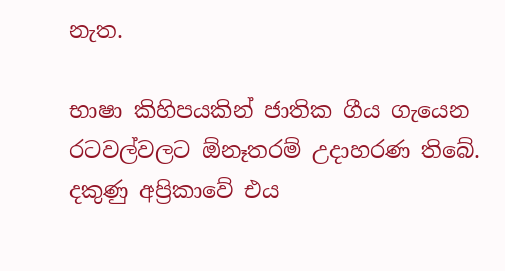නැත.

භාෂා කිහිපයකින් ජාතික ගීය ගැයෙන රටවල්වලට ඕනෑතරම් උදාහරණ තිබේ. දකුණු අප්‍රිකාවේ එය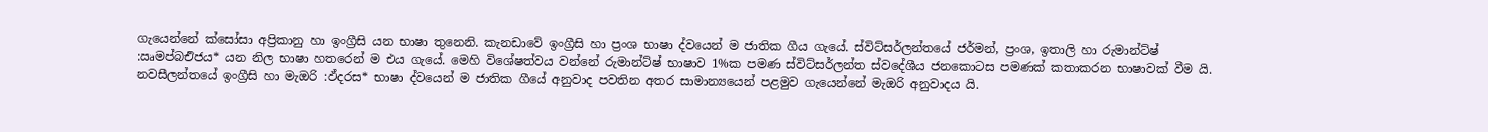ගැයෙන්නේ ක්සෝසා අප්‍රිකානු හා ඉංග්‍රීසි යන භාෂා තුනෙනි. කැනඩාවේ ඉංග්‍රීසි හා ප්‍රංශ භාෂා ද්වයෙන් ම ජාතික ගීය ගැයේ. ස්විට්සර්ලන්තයේ ජර්මන්, ප්‍රංශ, ඉතාලි හා රුමාන්ට්ෂ් :ඍමප්බඑිජය* යන නිල භාෂා හතරෙන් ම එය ගැයේ. මෙහි විශේෂත්වය වන්නේ රුමාන්ට්ෂ් භාෂාව 1%ක පමණ ස්විට්සර්ලන්ත ස්වදේශීය ජනකොටස පමණක් කතාකරන භාෂාවක් වීම යි. නවසීලන්තයේ ඉංග්‍රීසි හා මැඔරි :ඵ්දරස* භාෂා ද්වයෙන් ම ජාතික ගීයේ අනුවාද පවතින අතර සාමාන්‍යයෙන් පළමුව ගැයෙන්නේ මැඔරි අනුවාදය යි.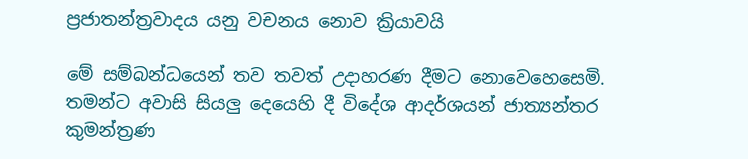ප්‍රජාතන්ත්‍රවාදය යනු වචනය නොව ක්‍රියාවයි

මේ සම්බන්ධයෙන් තව තවත් උදාහරණ දීමට නොවෙහෙසෙමි. තමන්ට අවාසි සියලු දෙයෙහි දී විදේශ ආදර්ශයන් ජාත්‍යන්තර කුමන්ත්‍රණ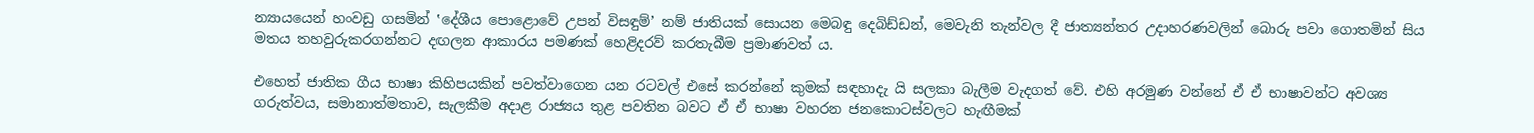න්‍යායයෙන් හංවඩු ගසමින් ‛දේශීය පොළොවේ උපන් විසඳුම්’ නම් ජාතියක් සොයන මෙබඳු දෙබිඩ්ඩන්, මෙවැනි තැන්වල දී ජාත්‍යන්තර උදාහරණවලින් බොරු පවා ගොතමින් සිය මතය තහවුරුකරගන්නට දඟලන ආකාරය පමණක් හෙළිදරව් කරතැබීම ප්‍රමාණවත් ය.

එහෙත් ජාතික ගීය භාෂා කිහිපයකින් පවත්වාගෙන යන රටවල් එසේ කරන්නේ කුමක් සඳහාදැ යි සලකා බැලීම වැදගත් වේ. එහි අරමුණ වන්නේ ඒ ඒ භාෂාවන්ට අවශ්‍ය ගරුත්වය, සමානාත්මතාව, සැලකීම අදාළ රාජ්‍යය තුළ පවතින බවට ඒ ඒ භාෂා වහරන ජනකොටස්වලට හැඟීමක්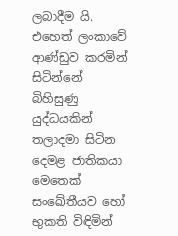ලබාදීම යි. එහෙත් ලංකාවේ ආණ්ඩුව කරමින් සිටින්නේ බිහිසුණු යුද්ධයකින් තලාදමා සිටින දෙමළ ජාතිකයා මෙතෙක් සංඛේතීයව හෝ භුකති විඳිමින්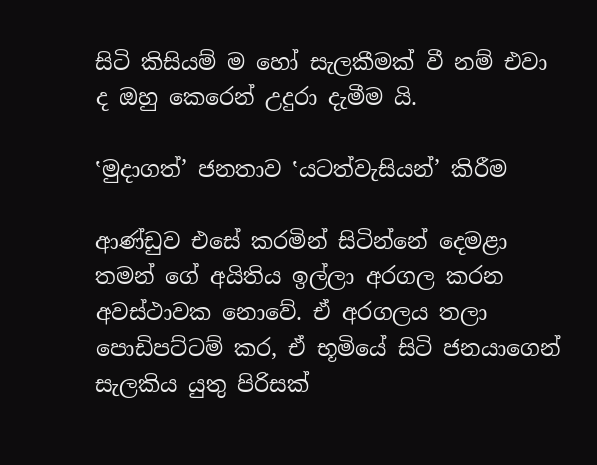සිටි කිසියම් ම හෝ සැලකීමක් වී නම් එවා ද ඔහු කෙරෙන් උදුරා දැමීම යි.

‛මුදාගත්’ ජනතාව ‛යටත්වැසියන්’ කිරීම

ආණ්ඩුව එසේ කරමින් සිටින්නේ දෙමළා තමන් ගේ අයිතිය ඉල්ලා අරගල කරන අවස්ථාවක නොවේ. ඒ අරගලය තලා පොඩිපට්ටම් කර, ඒ භූමියේ සිටි ජනයාගෙන් සැලකිය යුතු පිරිසක්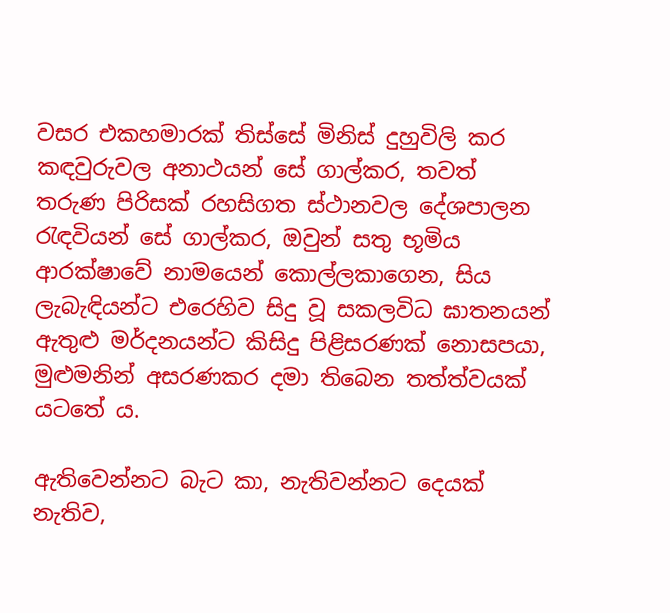වසර එකහමාරක් තිස්සේ මිනිස් දුහුවිලි කර කඳවුරුවල අනාථයන් සේ ගාල්කර, තවත් තරුණ පිරිසක් රහසිගත ස්ථානවල දේශපාලන රැඳවියන් සේ ගාල්කර, ඔවුන් සතු භූමිය ආරක්ෂාවේ නාමයෙන් කොල්ලකාගෙන, සිය ලැබැඳියන්ට එරෙහිව සිදු වූ සකලවිධ ඝාතනයන් ඇතුළු මර්දනයන්ට කිසිදු පිළිසරණක් නොසපයා, මුළුමනින් අසරණකර දමා තිබෙන තත්ත්වයක් යටතේ ය.

ඇතිවෙන්නට බැට කා, නැතිවන්නට දෙයක් නැතිව,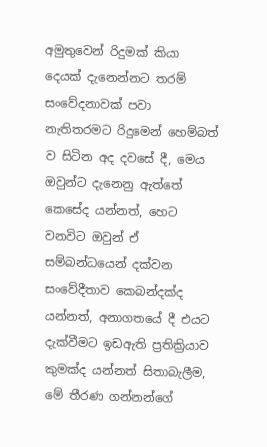අමුතුවෙන් රිදුමක් කියා දෙයක් දැනෙන්නට තරම් සංවේදනාවක් පවා නැතිතරමට රිදුමෙන් හෙම්බත් ව සිටින අද දවසේ දී, මෙය ඔවුන්ට දැනෙනු ඇත්තේ කෙසේද යන්නත්, හෙට වනවිට ඔවුන් ඒ සම්බන්ධයෙන් දක්වන සංවේදීතාව කෙබන්දක්ද යන්නත්, අනාගතයේ දී එයට දැක්වීමට ඉඩඇති ප්‍රතික්‍රියාව කුමක්ද යන්නත් සිතාබැලීම, මේ තීරණ ගන්නන්ගේ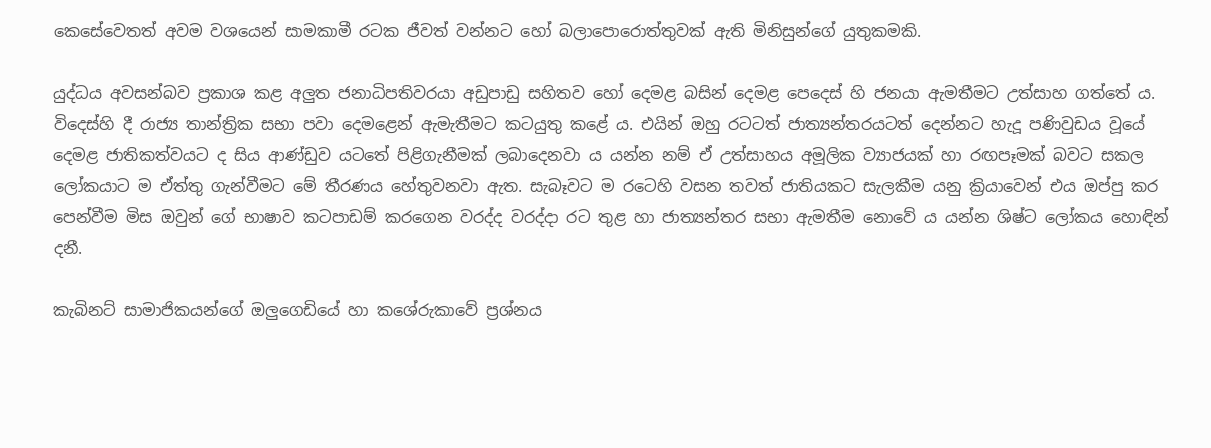කෙසේවෙතත් අවම වශයෙන් සාමකාමී රටක ජීවත් වන්නට හෝ බලාපොරොත්තුවක් ඇති මිනිසුන්ගේ යුතුකමකි.

යුද්ධය අවසන්බව ප්‍රකාශ කළ අලුත ජනාධිපතිවරයා අඩුපාඩු සහිතව හෝ දෙමළ බසින් දෙමළ පෙදෙස් හි ජනයා ඇමතීමට උත්සාහ ගත්තේ ය. විදෙස්හි දී රාජ්‍ය තාන්ත්‍රික සභා පවා දෙමළෙන් ඇමැතීමට කටයුතු කළේ ය. එයින් ඔහු රටටත් ජාත්‍යන්තරයටත් දෙන්නට හැදූ පණිවුඩය වූයේ දෙමළ ජාතිකත්වයට ද සිය ආණ්ඩුව යටතේ පිළිගැනීමක් ලබාදෙනවා ය යන්න නම් ඒ උත්සාහය අමූලික ව්‍යාජයක් හා රඟපෑමක් බවට සකල ලෝකයාට ම ඒත්තු ගැන්වීමට මේ තීරණය හේතුවනවා ඇත. සැබෑවට ම රටෙහි වසන තවත් ජාතියකට සැලකීම යනු ක්‍රියාවෙන් එය ඔප්පු කර පෙන්වීම මිස ඔවුන් ගේ භාෂාව කටපාඩම් කරගෙන වරද්ද වරද්දා රට තුළ හා ජාත්‍යන්තර සභා ඇමතීම නොවේ ය යන්න ශිෂ්ට ලෝකය හොඳින් දනී.

කැබිනට් සාමාජිකයන්ගේ ඔලුගෙඩියේ හා කශේරුකාවේ ප්‍රශ්නය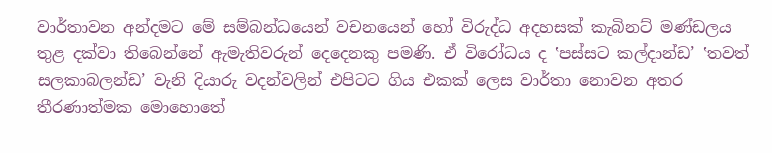වාර්තාවන අන්දමට මේ සම්බන්ධයෙන් වචනයෙන් හෝ විරුද්ධ අදහසක් කැබිනට් මණ්ඩලය තුළ දක්වා තිබෙන්නේ ඇමැතිවරුන් දෙදෙනකු පමණි. ඒ විරෝධය ද ‛පස්සට කල්දාන්ඩ’ ‛තවත් සලකාබලන්ඩ’ වැනි දියාරු වදන්වලින් එපිටට ගිය එකක් ලෙස වාර්තා නොවන අතර තීරණාත්මක මොහොතේ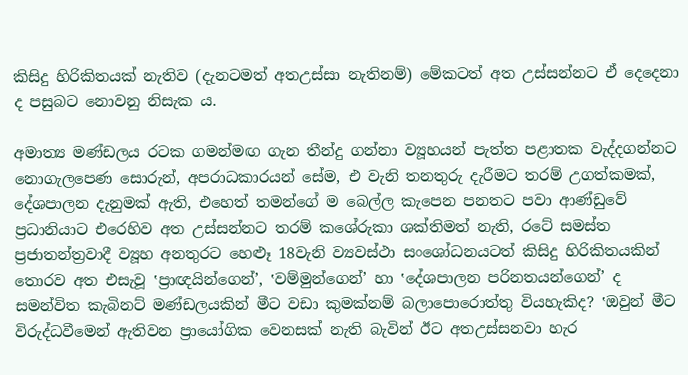කිසිදු හිරිකිතයක් නැතිව (දැනටමත් අතඋස්සා නැතිනම්) මේකටත් අත උස්සන්නට ඒ දෙදෙනා ද පසුබට නොවනු නිසැක ය.

අමාත්‍ය මණ්ඩලය රටක ගමන්මඟ ගැන තීන්දු ගන්නා ව්‍යූහයන් පැත්ත පළාතක වැද්දගන්නට නොගැලපෙණ සොරුන්, අපරාධකාරයන් සේම, එ වැනි තනතුරු දැරීමට තරම් උගත්කමක්, දේශපාලන දැනුමක් ඇති, එහෙත් තමන්ගේ ම බෙල්ල කැපෙන පනතට පවා ආණ්ඩුවේ ප්‍රධානියාට එරෙහිව අත උස්සන්නට තරම් කශේරුකා ශක්තිමත් නැති, රටේ සමස්ත ප්‍රජාතන්ත්‍රවාදී ව්‍යූහ අනතුරට හෙළූ 18වැනි ව්‍යවස්ථා සංශෝධනයටත් කිසිදු හිරිකිතයකින් තොරව අත එසැවූ ‛ප්‍රාඥයින්ගෙන්’, ‛වම්මුන්ගෙන්’ හා ‛දේශපාලන පරිනතයන්ගෙන්’ ද සමන්විත කැබිනට් මණ්ඩලයකින් මීට වඩා කුමක්නම් බලාපොරොත්තු වියහැකිද? ‛ඔවුන් මීට විරුද්ධවීමෙන් ඇතිවන ප්‍රායෝගික වෙනසක් නැති බැවින් ඊට අතඋස්සනවා හැර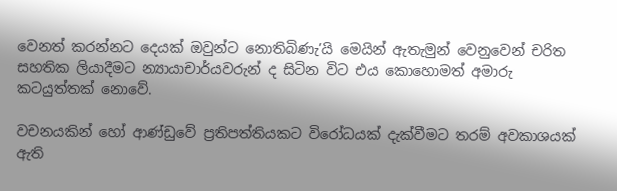වෙනත් කරන්නට දෙයක් ඔවුන්ට නොතිබිණැ’යි මෙයින් ඇතැමුන් වෙනුවෙන් චරිත සහතික ලියාදීමට න්‍යායාචාර්යවරුන් ද සිටින විට එය කොහොමත් අමාරු කටයුත්තක් නොවේ.

වචනයකින් හෝ ආණ්ඩුවේ ප්‍රතිපත්තියකට විරෝධයක් දැක්වීමට තරම් අවකාශයක් ඇති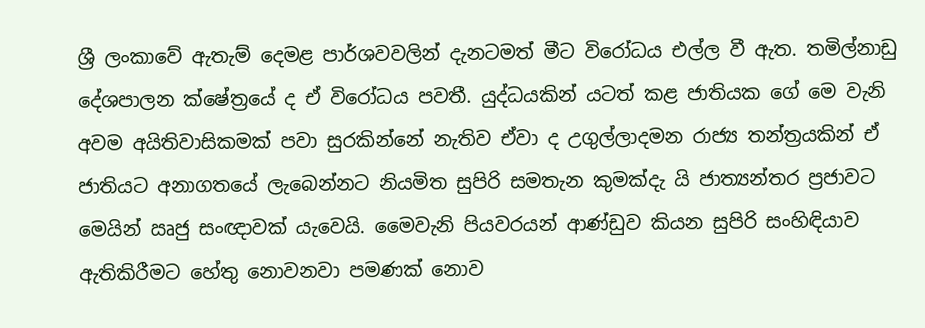ශ්‍රී ලංකාවේ ඇතැම් දෙමළ පාර්ශවවලින් දැනටමත් මීට විරෝධය එල්ල වී ඇත. තමිල්නාඩු දේශපාලන ක්ෂේත්‍රයේ ද ඒ විරෝධය පවතී. යුද්ධයකින් යටත් කළ ජාතියක ගේ මෙ වැනි අවම අයිතිවාසිකමක් පවා සුරකින්නේ නැතිව ඒවා ද උගුල්ලාදමන රාජ්‍ය තන්ත්‍රයකින් ඒ ජාතියට අනාගතයේ ලැබෙන්නට නියමිත සුපිරි සමතැන කුමක්දැ යි ජාත්‍යන්තර ප්‍රජාවට මෙයින් ඍජු සංඥාවක් යැවෙයි. මෛවැනි පියවරයන් ආණ්ඩුව කියන සුපිරි සංහිඳියාව ඇතිකිරීමට හේතු නොවනවා පමණක් නොව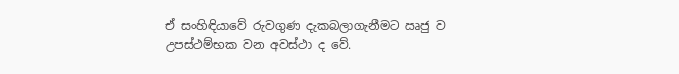ඒ සංහිඳියාවේ රුවගුණ දැකබලාගැනීමට ඍජු ව උපස්ථම්භක වන අවස්ථා ද වේ.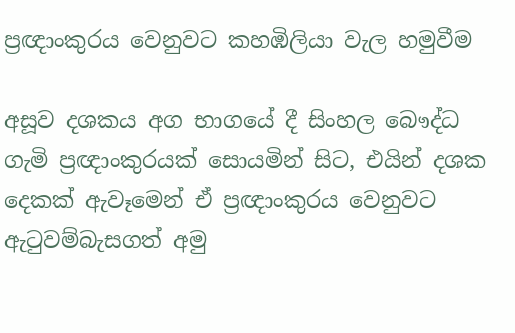ප්‍රඥාංකුරය වෙනුවට කහඹිලියා වැල හමුවීම

අසූව දශකය අග භාගයේ දී සිංහල බෞද්ධ ගැමි ප්‍රඥාංකුරයක් සොයමින් සිට, එයින් දශක දෙකක් ඇවෑමෙන් ඒ ප්‍රඥාංකුරය වෙනුවට ඇටුවම්බැසගත් අමු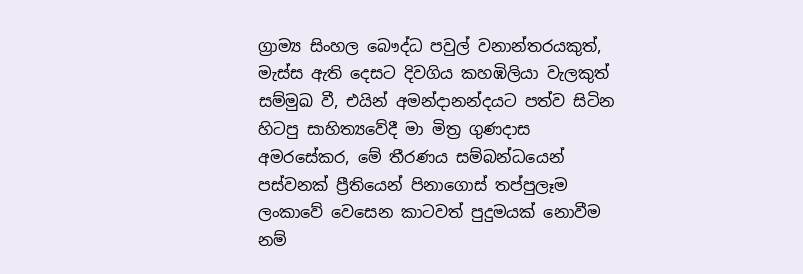ග්‍රාම්‍ය සිංහල බෞද්ධ පවුල් වනාන්තරයකුත්, මැස්ස ඇති දෙසට දිවගිය කහඹිලියා වැලකුත් සම්මුඛ වී, එයින් අමන්දානන්දයට පත්ව සිටින හිටපු සාහිත්‍යවේදී මා මිත්‍ර ගුණදාස අමරසේකර, මේ තීරණය සම්බන්ධයෙන් පස්වනක් ප්‍රීතියෙන් පිනාගොස් තප්පුලෑම ලංකාවේ වෙසෙන කාටවත් පුදුමයක් නොවීම නම්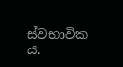ස්වභාවික ය.